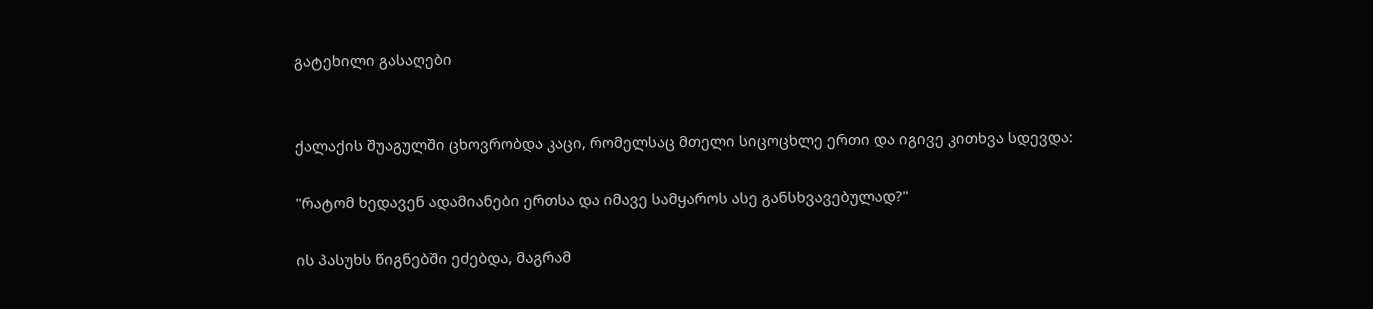გატეხილი გასაღები


ქალაქის შუაგულში ცხოვრობდა კაცი, რომელსაც მთელი სიცოცხლე ერთი და იგივე კითხვა სდევდა:

"რატომ ხედავენ ადამიანები ერთსა და იმავე სამყაროს ასე განსხვავებულად?"

ის პასუხს წიგნებში ეძებდა, მაგრამ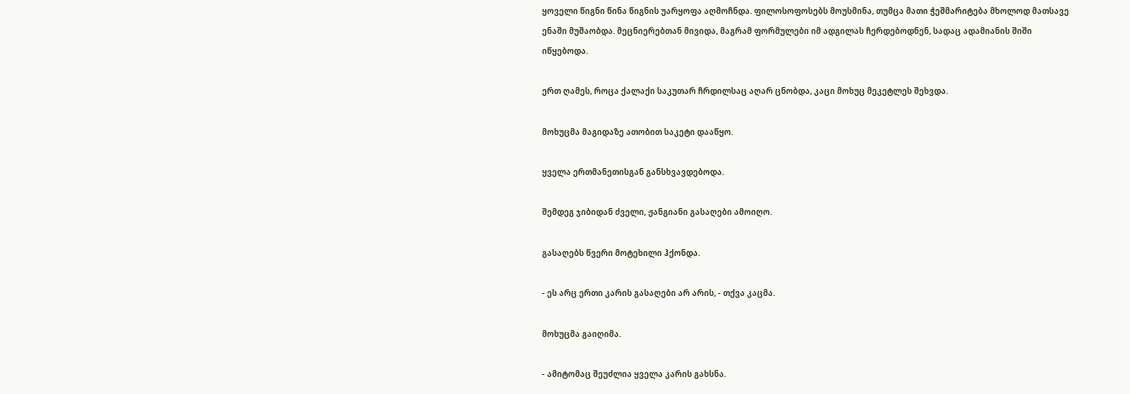ყოველი წიგნი წინა წიგნის უარყოფა აღმოჩნდა. ფილოსოფოსებს მოუსმინა, თუმცა მათი ჭეშმარიტება მხოლოდ მათსავე ენაში მუშაობდა. მეცნიერებთან მივიდა, მაგრამ ფორმულები იმ ადგილას ჩერდებოდნენ, სადაც ადამიანის შიში იწყებოდა.

ერთ ღამეს, როცა ქალაქი საკუთარ ჩრდილსაც აღარ ცნობდა, კაცი მოხუც მეკეტლეს შეხვდა.

მოხუცმა მაგიდაზე ათობით საკეტი დააწყო.

ყველა ერთმანეთისგან განსხვავდებოდა.

შემდეგ ჯიბიდან ძველი, ჟანგიანი გასაღები ამოიღო.

გასაღებს წვერი მოტეხილი ჰქონდა.

- ეს არც ერთი კარის გასაღები არ არის, - თქვა კაცმა.

მოხუცმა გაიღიმა.

- ამიტომაც შეუძლია ყველა კარის გახსნა.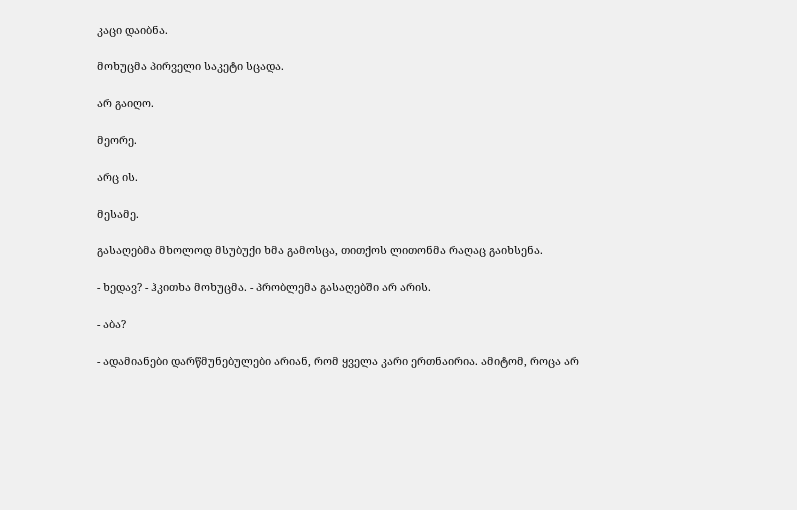კაცი დაიბნა.

მოხუცმა პირველი საკეტი სცადა.

არ გაიღო.

მეორე.

არც ის.

მესამე.

გასაღებმა მხოლოდ მსუბუქი ხმა გამოსცა, თითქოს ლითონმა რაღაც გაიხსენა.

- ხედავ? - ჰკითხა მოხუცმა. - პრობლემა გასაღებში არ არის.

- აბა?

- ადამიანები დარწმუნებულები არიან, რომ ყველა კარი ერთნაირია. ამიტომ, როცა არ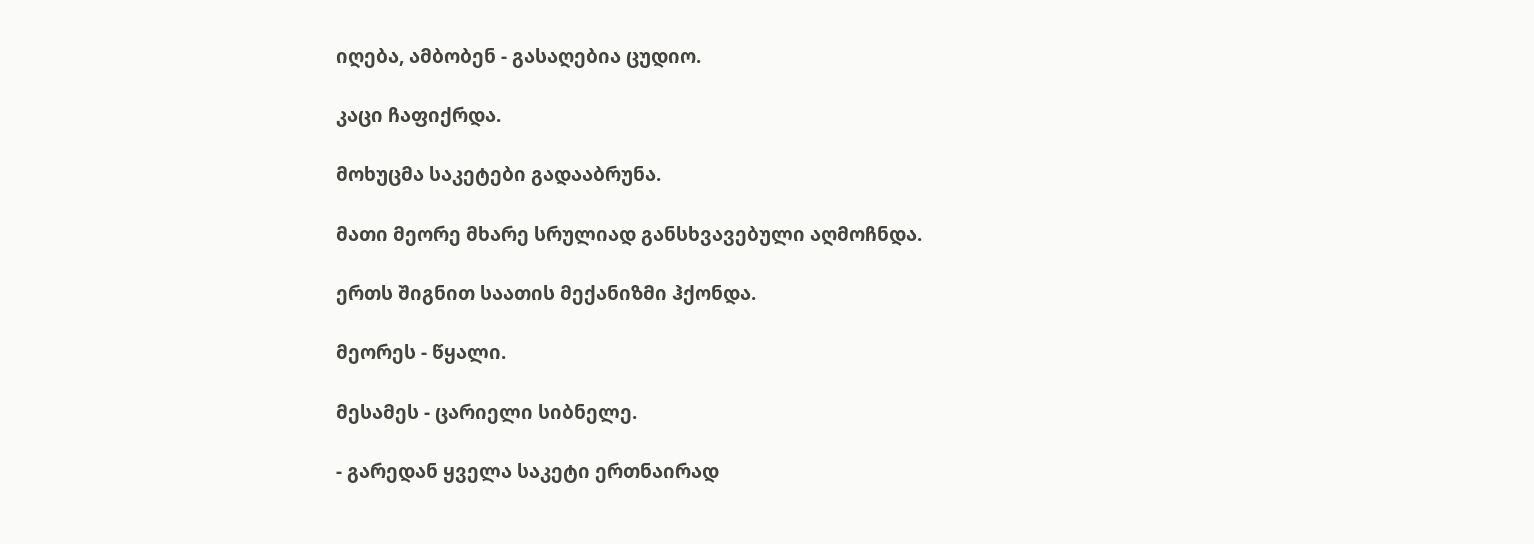იღება, ამბობენ - გასაღებია ცუდიო.

კაცი ჩაფიქრდა.

მოხუცმა საკეტები გადააბრუნა.

მათი მეორე მხარე სრულიად განსხვავებული აღმოჩნდა.

ერთს შიგნით საათის მექანიზმი ჰქონდა.

მეორეს - წყალი.

მესამეს - ცარიელი სიბნელე.

- გარედან ყველა საკეტი ერთნაირად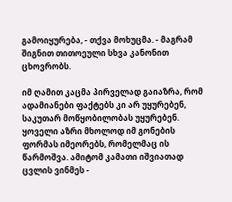გამოიყურება, - თქვა მოხუცმა. - მაგრამ შიგნით თითოეული სხვა კანონით ცხოვრობს.

იმ ღამით კაცმა პირველად გაიაზრა, რომ ადამიანები ფაქტებს კი არ უყურებენ, საკუთარ მოწყობილობას უყურებენ. ყოველი აზრი მხოლოდ იმ გონების ფორმას იმეორებს, რომელმაც ის წარმოშვა. ამიტომ კამათი იშვიათად ცვლის ვინმეს -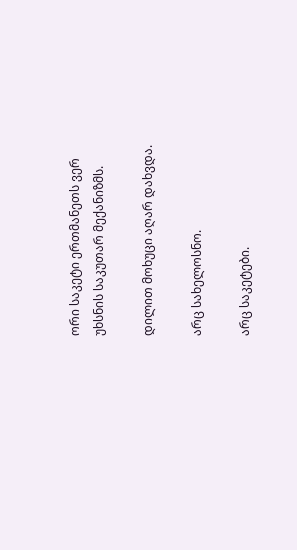ორი საკეტი ერთმანეთს ვერ უხსნის საკუთარ მექანიზმს.

დილით მოხუცი აღარ დახვდა.

არც სახელოსნო.

არც საკეტები.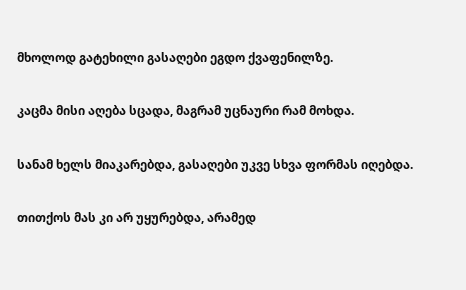მხოლოდ გატეხილი გასაღები ეგდო ქვაფენილზე.

კაცმა მისი აღება სცადა, მაგრამ უცნაური რამ მოხდა.

სანამ ხელს მიაკარებდა, გასაღები უკვე სხვა ფორმას იღებდა.

თითქოს მას კი არ უყურებდა, არამედ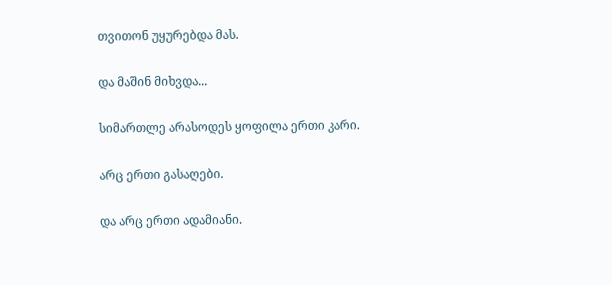თვითონ უყურებდა მას.

და მაშინ მიხვდა...

სიმართლე არასოდეს ყოფილა ერთი კარი.

არც ერთი გასაღები.

და არც ერთი ადამიანი.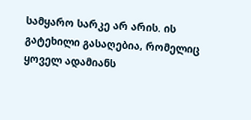სამყარო სარკე არ არის. ის გატეხილი გასაღებია, რომელიც ყოველ ადამიანს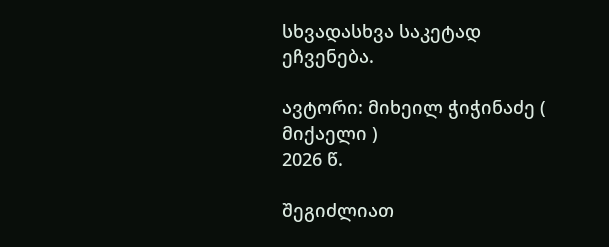სხვადასხვა საკეტად ეჩვენება.

ავტორი: მიხეილ ჭიჭინაძე ( მიქაელი )
2026 წ.

შეგიძლიათ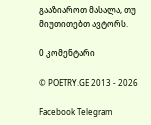გააზიაროთ მასალა, თუ მიუთითებთ ავტორს.

0 კომენტარი

© POETRY.GE 2013 - 2026

Facebook Telegram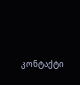კონტაქტი